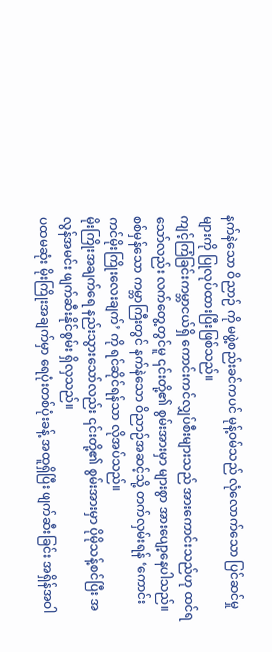နက်နဲသော ဝိညာဉ် ကို မဖွဲ့စည်းခင်ကပင် မုန့်ဝမ်သည် လုံလောက်သော ပြင်ဆင်မှုများကို ပြုလုပ်ထားပြီးဖြစ်သည်။
ကျင့်ကြံခြင်းကမ္ဘာငယ်ရှိ ကောင်းကင်လျှပ်စီးများသည် အားကောင်းသည်ဟု ထင်ရသော်လည်း လက်တွေ့တွင်မူ ၎င်းတို့၏ စွမ်းအားမှာ များစွာ အားပျော့နေပါသည်။
စစ်မှန်သော ကမ္ဘာကြီးတွင် နက်နဲသော ဝိညာဉ်အဆင့်သို့ တက်လှမ်းရန် ‘ကောင်းကင်မိုးကြိုးလေးချက်’ ကို ရင်ဆိုင်ရန်သာ လိုအပ်သည်။
မိုးကြိုးအချက်ရေ နည်းသွားသော်လည်း ၎င်းတို့၏ စွမ်းအားမှာ ပိုမိုသန့်စင်ပြီး အလွန်အမင်း ဖျက်ဆီးနိုင်စွမ်း ရှိလှသည်။
ပထမဆုံး မိုးကြိုးအချက်မှာ ရေပုံးတစ်ပုံးခန့် အထူရှိပြီး ဖျက်ဆီးခြင်း အရှိန်အဝါ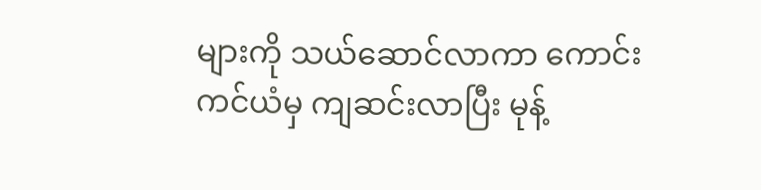များကို သယ်ဆောင်လာကာ ကောင်းကင်ယံမှ ကျဆင်းလာပြီး မုန့်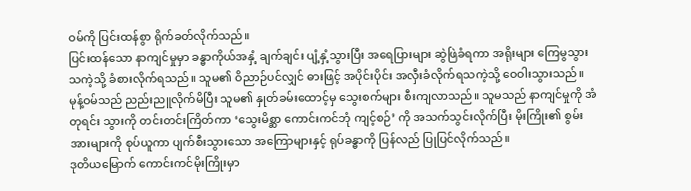ဝမ်ကို ပြင်းထန်စွာ ရိုက်ခတ်လိုက်သည်။
ပြင်းထန်သော နာကျင်မှုမှာ ခန္ဓာကိုယ်အနှံ့ ချက်ချင်း ပျံ့နှံ့သွားပြီး အရေပြားများ ဆွဲဖြဲခံရကာ အရိုးများ ကြေမွသွားသကဲ့သို့ ခံစားလိုက်ရသည်။ သူမ၏ ဝိညာဉ်ပင်လျှင် ဓားဖြင့် အပိုင်းပိုင်း အလှီးခံလိုက်ရသကဲ့သို့ ဝေဝါးသွားသည်။
မုန့်ဝမ်သည် ညည်းညူလိုက်မိပြီး သူမ၏ နှုတ်ခမ်းထောင့်မှ သွေးစက်များ စီးကျလာသည်။ သူမသည် နာကျင်မှုကို အံတုရင်း သွားကို တင်းတင်းကြိတ်ကာ ‘သွေးမိစ္ဆာ ကောင်းကင်ဘုံ ကျင့်စဉ်’ ကို အသက်သွင်းလိုက်ပြီး မိုးကြိုး၏ စွမ်းအားများကို စုပ်ယူကာ ပျက်စီးသွားသော အကြောများနှင့် ရုပ်ခန္ဓာကို ပြန်လည် ပြုပြင်လိုက်သည်။
ဒုတိယမြောက် ကောင်းကင်မိုးကြိုးမှာ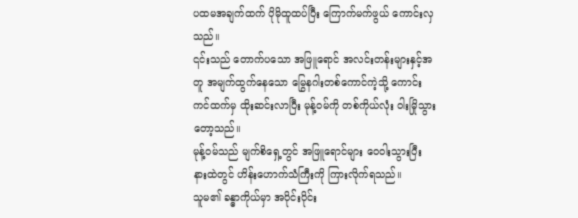ပထမအချက်ထက် ပိုမိုထူထပ်ပြီး ကြောက်မက်ဖွယ် ကောင်းလှသည်။
၎င်းသည် တောက်ပသော အဖြူရောင် အလင်းတန်းများနှင့်အတူ အမျက်ထွက်နေသော မြွေနဂါးတစ်ကောင်ကဲ့သို့ ကောင်းကင်ထက်မှ ထိုးဆင်းလာပြီး မုန့်ဝမ်ကို တစ်ကိုယ်လုံး ဝါးမြိုသွားတော့သည်။
မုန့်ဝမ်သည် မျက်စိရှေ့တွင် အဖြူရောင်များ ဝေဝါးသွားပြီး နားထဲတွင် ဟိန်းဟောက်သံကြီးကို ကြားလိုက်ရသည်။
သူမ၏ ခန္ဓာကိုယ်မှာ အပိုင်းပိုင်း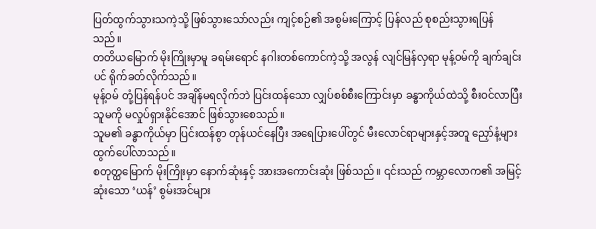ပြတ်ထွက်သွားသကဲ့သို့ ဖြစ်သွားသော်လည်း ကျင့်စဉ်၏ အစွမ်းကြောင့် ပြန်လည် စုစည်းသွားရပြန်သည်။
တတိယမြောက် မိုးကြိုးမှာမူ ခရမ်းရောင် နဂါးတစ်ကောင်ကဲ့သို့ အလွန် လျင်မြန်လှရာ မုန့်ဝမ်ကို ချက်ချင်းပင် ရိုက်ခတ်လိုက်သည်။
မုန့်ဝမ် တုံ့ပြန်ရန်ပင် အချိန်မရလိုက်ဘဲ ပြင်းထန်သော လျှပ်စစ်စီးကြောင်းမှာ ခန္ဓာကိုယ်ထဲသို့ စီးဝင်လာပြီး သူမကို မလှုပ်ရှားနိုင်အောင် ဖြစ်သွားစေသည်။
သူမ၏ ခန္ဓာကိုယ်မှာ ပြင်းထန်စွာ တုန်ယင်နေပြီး အရေပြားပေါ်တွင် မီးလောင်ရာများနှင့်အတူ ညှော်နံ့များ ထွက်ပေါ်လာသည်။
စတုတ္ထမြောက် မိုးကြိုးမှာ နောက်ဆုံးနှင့် အားအကောင်းဆုံး ဖြစ်သည်။ ၎င်းသည် ကမ္ဘာလောက၏ အမြင့်ဆုံးသော ‘ယန်’ စွမ်းအင်များ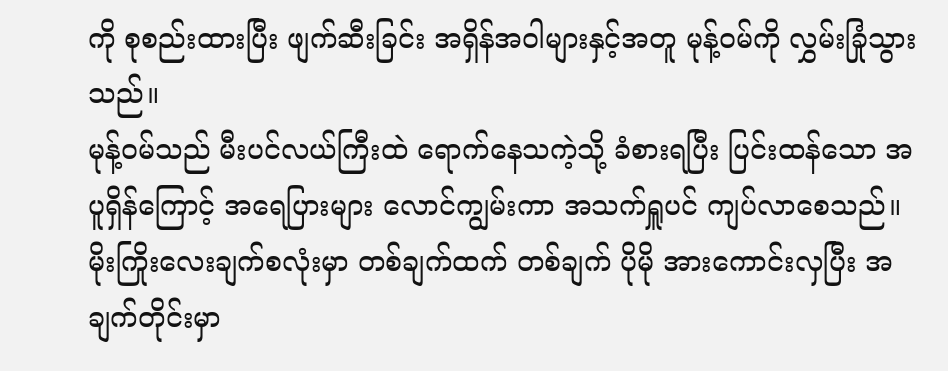ကို စုစည်းထားပြီး ဖျက်ဆီးခြင်း အရှိန်အဝါများနှင့်အတူ မုန့်ဝမ်ကို လွှမ်းခြုံသွားသည်။
မုန့်ဝမ်သည် မီးပင်လယ်ကြီးထဲ ရောက်နေသကဲ့သို့ ခံစားရပြီး ပြင်းထန်သော အပူရှိန်ကြောင့် အရေပြားများ လောင်ကျွမ်းကာ အသက်ရှူပင် ကျပ်လာစေသည်။
မိုးကြိုးလေးချက်စလုံးမှာ တစ်ချက်ထက် တစ်ချက် ပိုမို အားကောင်းလှပြီး အချက်တိုင်းမှာ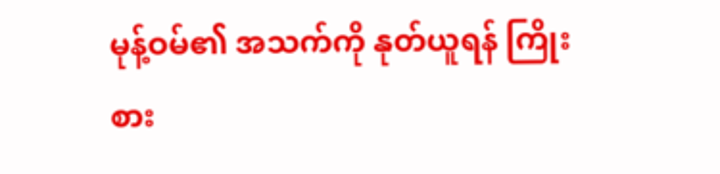မုန့်ဝမ်၏ အသက်ကို နုတ်ယူရန် ကြိုးစား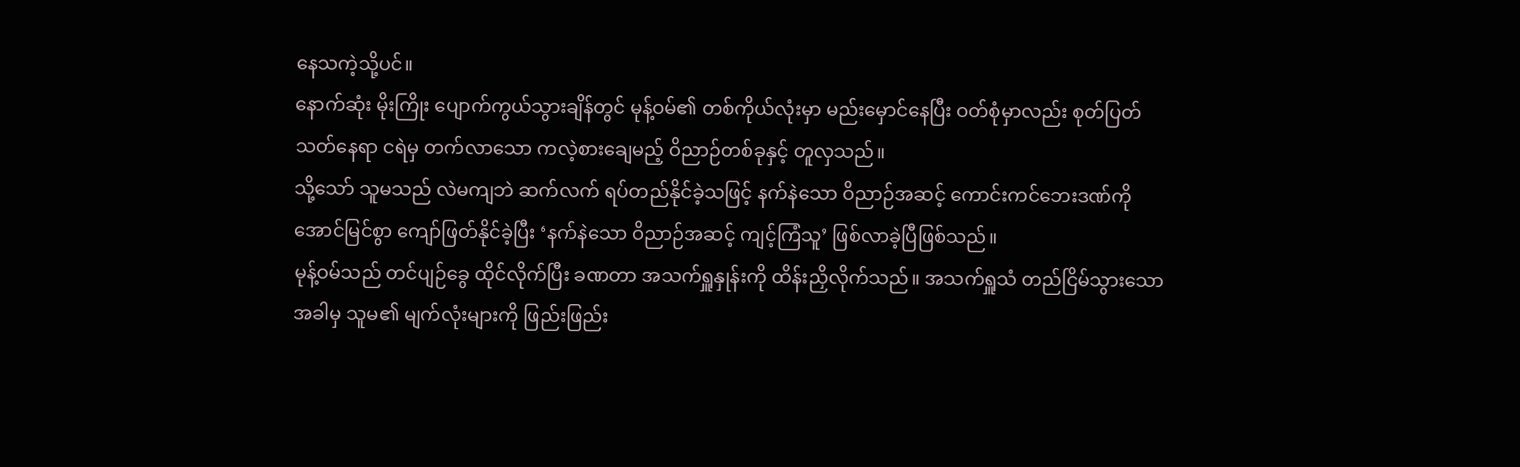နေသကဲ့သို့ပင်။
နောက်ဆုံး မိုးကြိုး ပျောက်ကွယ်သွားချိန်တွင် မုန့်ဝမ်၏ တစ်ကိုယ်လုံးမှာ မည်းမှောင်နေပြီး ဝတ်စုံမှာလည်း စုတ်ပြတ်သတ်နေရာ ငရဲမှ တက်လာသော ကလဲ့စားချေမည့် ဝိညာဉ်တစ်ခုနှင့် တူလှသည်။
သို့သော် သူမသည် လဲမကျဘဲ ဆက်လက် ရပ်တည်နိုင်ခဲ့သဖြင့် နက်နဲသော ဝိညာဉ်အဆင့် ကောင်းကင်ဘေးဒဏ်ကို အောင်မြင်စွာ ကျော်ဖြတ်နိုင်ခဲ့ပြီး ‘နက်နဲသော ဝိညာဉ်အဆင့် ကျင့်ကြံသူ’ ဖြစ်လာခဲ့ပြီဖြစ်သည်။
မုန့်ဝမ်သည် တင်ပျဉ်ခွေ ထိုင်လိုက်ပြီး ခဏတာ အသက်ရှူနှုန်းကို ထိန်းညှိလိုက်သည်။ အသက်ရှူသံ တည်ငြိမ်သွားသောအခါမှ သူမ၏ မျက်လုံးများကို ဖြည်းဖြည်း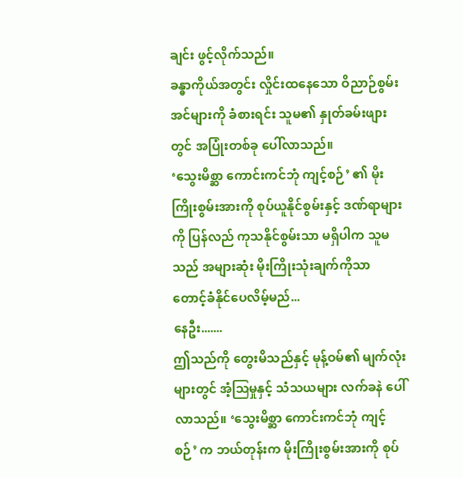ချင်း ဖွင့်လိုက်သည်။
ခန္ဓာကိုယ်အတွင်း လှိုင်းထနေသော ဝိညာဉ်စွမ်းအင်များကို ခံစားရင်း သူမ၏ နှုတ်ခမ်းဖျားတွင် အပြုံးတစ်ခု ပေါ်လာသည်။
‘သွေးမိစ္ဆာ ကောင်းကင်ဘုံ ကျင့်စဉ်’ ၏ မိုးကြိုးစွမ်းအားကို စုပ်ယူနိုင်စွမ်းနှင့် ဒဏ်ရာများကို ပြန်လည် ကုသနိုင်စွမ်းသာ မရှိပါက သူမသည် အများဆုံး မိုးကြိုးသုံးချက်ကိုသာ တောင့်ခံနိုင်ပေလိမ့်မည်...
နေဦး.......
ဤသည်ကို တွေးမိသည်နှင့် မုန့်ဝမ်၏ မျက်လုံးများတွင် အံ့ဩမှုနှင့် သံသယများ လက်ခနဲ ပေါ်လာသည်။ ‘သွေးမိစ္ဆာ ကောင်းကင်ဘုံ ကျင့်စဉ်’ က ဘယ်တုန်းက မိုးကြိုးစွမ်းအားကို စုပ်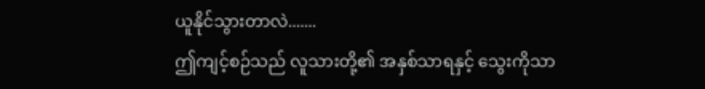ယူနိုင်သွားတာလဲ.......
ဤကျင့်စဉ်သည် လူသားတို့၏ အနှစ်သာရနှင့် သွေးကိုသာ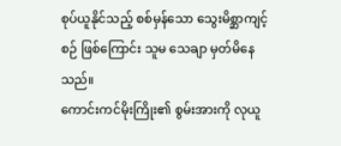စုပ်ယူနိုင်သည့် စစ်မှန်သော သွေးမိစ္ဆာကျင့်စဉ် ဖြစ်ကြောင်း သူမ သေချာ မှတ်မိနေသည်။
ကောင်းကင်မိုးကြိုး၏ စွမ်းအားကို လုယူ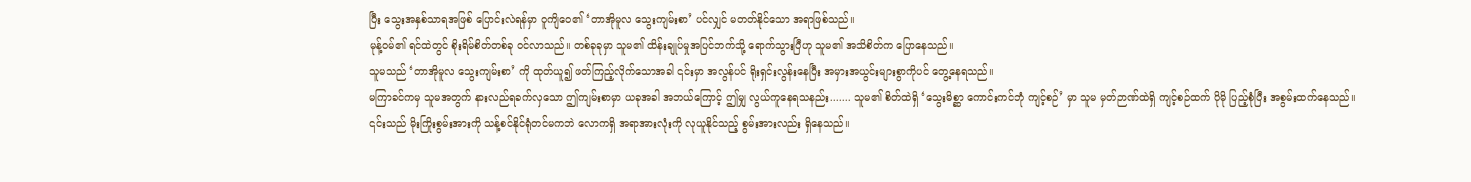ပြီး သွေးအနှစ်သာရအဖြစ် ပြောင်းလဲရန်မှာ ဝူကျိဝေ၏ ‘တာအိုမူလ သွေးကျမ်းစာ’ ပင်လျှင် မတတ်နိုင်သော အရာဖြစ်သည်။
မုန့်ဝမ်၏ ရင်ထဲတွင် စိုးရိမ်စိတ်တစ်ခု ဝင်လာသည်။ တစ်ခုခုမှာ သူမ၏ ထိန်းချုပ်မှုအပြင်ဘက်သို့ ရောက်သွားပြီဟု သူမ၏ အသိစိတ်က ပြောနေသည်။
သူမသည် ‘တာအိုမူလ သွေးကျမ်းစာ’ ကို ထုတ်ယူ၍ ဖတ်ကြည့်လိုက်သောအခါ ၎င်းမှာ အလွန်ပင် ရိုးရှင်းလွန်းနေပြီး အမှားအယွင်းများစွာကိုပင် တွေ့နေရသည်။
မကြာခင်ကမှ သူမအတွက် နားလည်ရခက်လှသော ဤကျမ်းစာမှာ ယခုအခါ အဘယ်ကြောင့် ဤမျှ လွယ်ကူနေရသနည်း....... သူမ၏ စိတ်ထဲရှိ ‘သွေးမိစ္ဆာ ကောင်းကင်ဘုံ ကျင့်စဉ်’ မှာ သူမ မှတ်ဉာဏ်ထဲရှိ ကျင့်စဉ်ထက် ပိုမို ပြည့်စုံပြီး အစွမ်းထက်နေသည်။
၎င်းသည် မိုးကြိုးစွမ်းအားကို သန့်စင်နိုင်ရုံတင်မကဘဲ လောကရှိ အရာအားလုံးကို လုယူနိုင်သည့် စွမ်းအားလည်း ရှိနေသည်။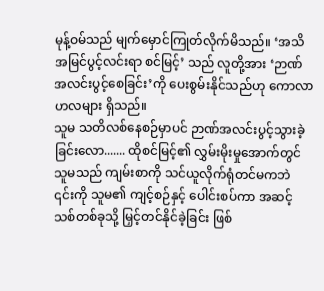မုန့်ဝမ်သည် မျက်မှောင်ကြုတ်လိုက်မိသည်။ ‘အသိအမြင်ပွင့်လင်းရာ စင်မြင့်’ သည် လူတို့အား ‘ဉာဏ်အလင်းပွင့်စေခြင်း’ကို ပေးစွမ်းနိုင်သည်ဟု ကောလာဟလများ ရှိသည်။
သူမ သတိလစ်နေစဉ်မှာပင် ဉာဏ်အလင်းပွင့်သွားခဲ့ခြင်းလော....... ထိုစင်မြင့်၏ လွှမ်းမိုးမှုအောက်တွင် သူမသည် ကျမ်းစာကို သင်ယူလိုက်ရုံတင်မကဘဲ ၎င်းကို သူမ၏ ကျင့်စဉ်နှင့် ပေါင်းစပ်ကာ အဆင့်သစ်တစ်ခုသို့ မြှင့်တင်နိုင်ခဲ့ခြင်း ဖြစ်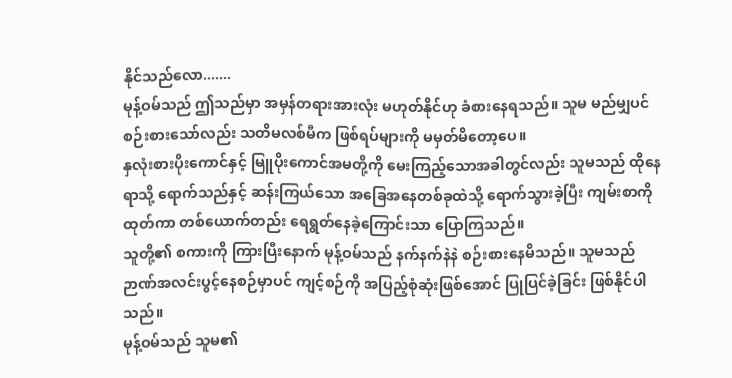နိုင်သည်လော.......
မုန့်ဝမ်သည် ဤသည်မှာ အမှန်တရားအားလုံး မဟုတ်နိုင်ဟု ခံစားနေရသည်။ သူမ မည်မျှပင် စဉ်းစားသော်လည်း သတိမလစ်မီက ဖြစ်ရပ်များကို မမှတ်မိတော့ပေ။
နှလုံးစားပိုးကောင်နှင့် မြူပိုးကောင်အမတို့ကို မေးကြည့်သောအခါတွင်လည်း သူမသည် ထိုနေရာသို့ ရောက်သည်နှင့် ဆန်းကြယ်သော အခြေအနေတစ်ခုထဲသို့ ရောက်သွားခဲ့ပြီး ကျမ်းစာကို ထုတ်ကာ တစ်ယောက်တည်း ရေရွတ်နေခဲ့ကြောင်းသာ ပြောကြသည်။
သူတို့၏ စကားကို ကြားပြီးနောက် မုန့်ဝမ်သည် နက်နက်နဲနဲ စဉ်းစားနေမိသည်။ သူမသည် ဉာဏ်အလင်းပွင့်နေစဉ်မှာပင် ကျင့်စဉ်ကို အပြည့်စုံဆုံးဖြစ်အောင် ပြုပြင်ခဲ့ခြင်း ဖြစ်နိုင်ပါသည်။
မုန့်ဝမ်သည် သူမ၏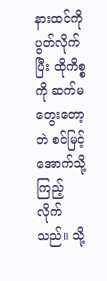နားထင်ကို ပွတ်လိုက်ပြီး ထိုကိစ္စကို ဆက်မတွေးတော့ဘဲ စင်မြင့်အောက်သို့ ကြည့်လိုက်သည်။ သို့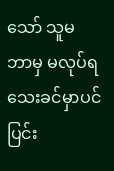သော် သူမ ဘာမှ မလုပ်ရသေးခင်မှာပင် ပြင်း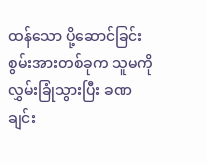ထန်သော ပို့ဆောင်ခြင်း စွမ်းအားတစ်ခုက သူမကို လွှမ်းခြုံသွားပြီး ခဏချင်း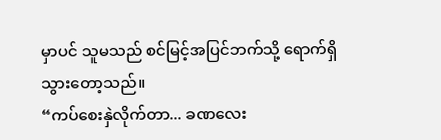မှာပင် သူမသည် စင်မြင့်အပြင်ဘက်သို့ ရောက်ရှိသွားတော့သည်။
“ကပ်စေးနှဲလိုက်တာ... ခဏလေး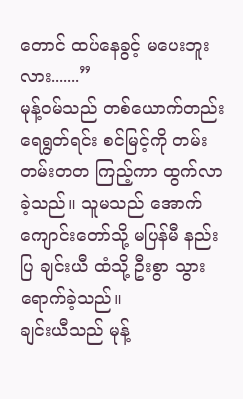တောင် ထပ်နေခွင့် မပေးဘူးလား.......”
မုန့်ဝမ်သည် တစ်ယောက်တည်း ရေရွတ်ရင်း စင်မြင့်ကို တမ်းတမ်းတတ ကြည့်ကာ ထွက်လာခဲ့သည်။ သူမသည် အောက်ကျောင်းတော်သို့ မပြန်မီ နည်းပြ ချင်းယီ ထံသို့ ဦးစွာ သွားရောက်ခဲ့သည်။
ချင်းယီသည် မုန့်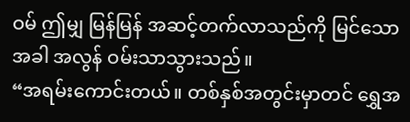ဝမ် ဤမျှ မြန်မြန် အဆင့်တက်လာသည်ကို မြင်သောအခါ အလွန် ဝမ်းသာသွားသည်။
“အရမ်းကောင်းတယ်။ တစ်နှစ်အတွင်းမှာတင် ရွှေအ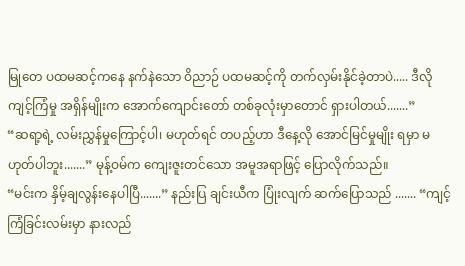မြုတေ ပထမဆင့်ကနေ နက်နဲသော ဝိညာဉ် ပထမဆင့်ကို တက်လှမ်းနိုင်ခဲ့တာပဲ..... ဒီလို ကျင့်ကြံမှု အရှိန်မျိုးက အောက်ကျောင်းတော် တစ်ခုလုံးမှာတောင် ရှားပါတယ်.......”
“ဆရာ့ရဲ့ လမ်းညွှန်မှုကြောင့်ပါ၊ မဟုတ်ရင် တပည့်ဟာ ဒီနေ့လို အောင်မြင်မှုမျိုး ရမှာ မဟုတ်ပါဘူး.......” မုန့်ဝမ်က ကျေးဇူးတင်သော အမူအရာဖြင့် ပြောလိုက်သည်။
“မင်းက နှိမ့်ချလွန်းနေပါပြီ.......” နည်းပြ ချင်းယီက ပြုံးလျက် ဆက်ပြောသည် ....... “ကျင့်ကြံခြင်းလမ်းမှာ နားလည်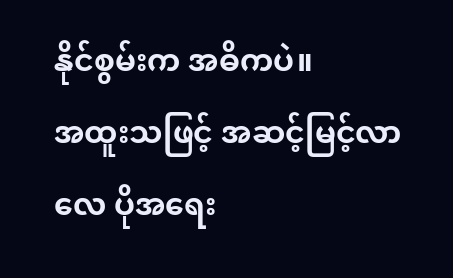နိုင်စွမ်းက အဓိကပဲ။
အထူးသဖြင့် အဆင့်မြင့်လာလေ ပိုအရေး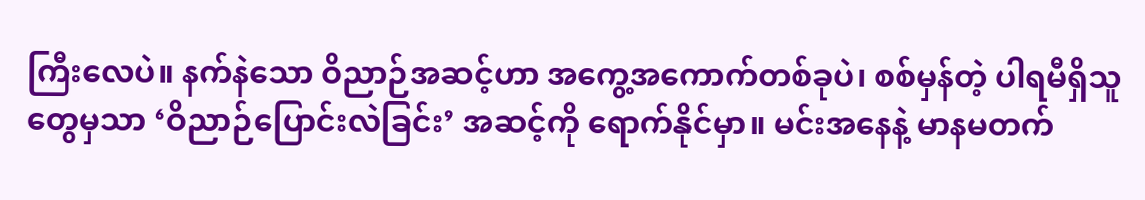ကြီးလေပဲ။ နက်နဲသော ဝိညာဉ်အဆင့်ဟာ အကွေ့အကောက်တစ်ခုပဲ၊ စစ်မှန်တဲ့ ပါရမီရှိသူတွေမှသာ ‘ဝိညာဉ်ပြောင်းလဲခြင်း’ အဆင့်ကို ရောက်နိုင်မှာ။ မင်းအနေနဲ့ မာနမတက်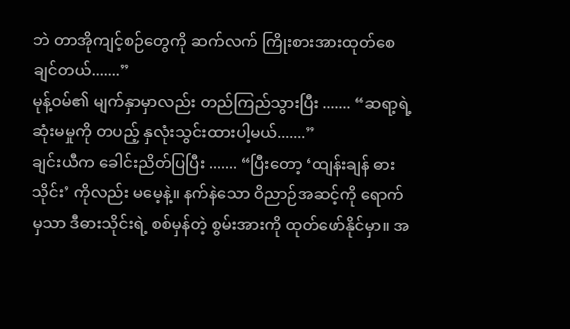ဘဲ တာအိုကျင့်စဉ်တွေကို ဆက်လက် ကြိုးစားအားထုတ်စေချင်တယ်.......”
မုန့်ဝမ်၏ မျက်နှာမှာလည်း တည်ကြည်သွားပြီး ....... “ဆရာ့ရဲ့ ဆုံးမမှုကို တပည့် နှလုံးသွင်းထားပါ့မယ်.......”
ချင်းယီက ခေါင်းညိတ်ပြပြီး ....... “ပြီးတော့ ‘ထျန်းချန် ဓားသိုင်း’ ကိုလည်း မမေ့နဲ့။ နက်နဲသော ဝိညာဉ်အဆင့်ကို ရောက်မှသာ ဒီဓားသိုင်းရဲ့ စစ်မှန်တဲ့ စွမ်းအားကို ထုတ်ဖော်နိုင်မှာ။ အ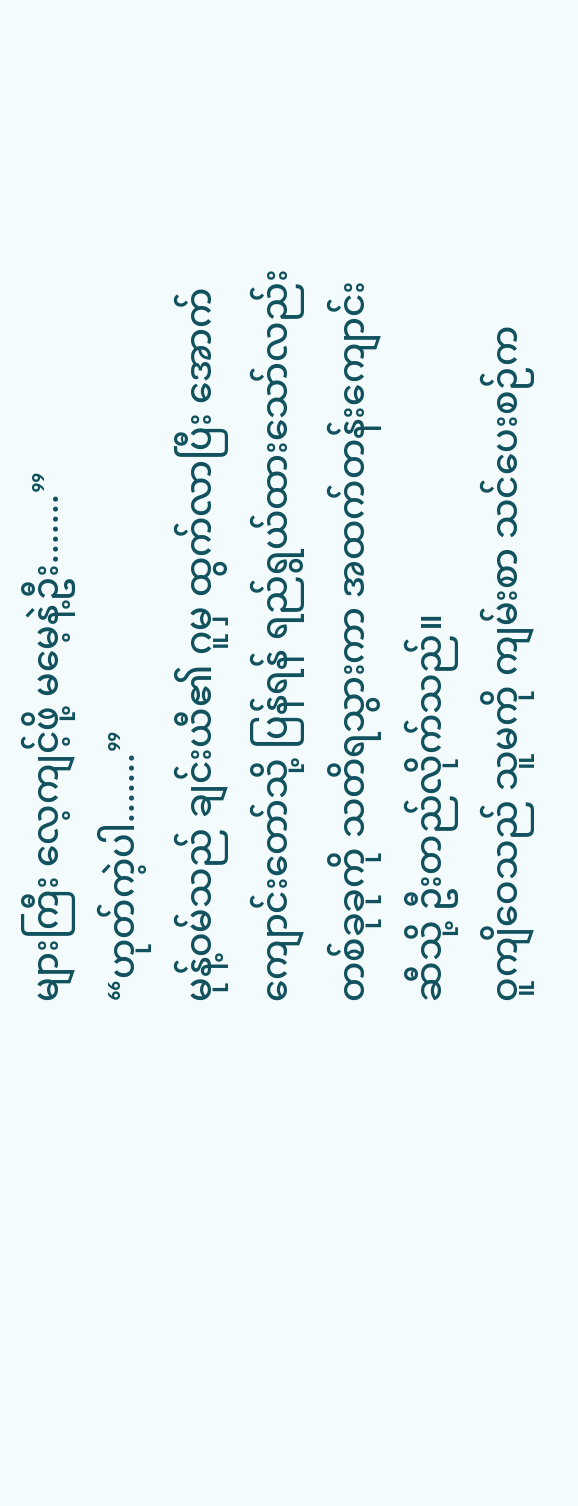များကြီး လေ့ကျင့်ဖို့ မမေ့နဲ့ဦး.......”
“ဟုတ်ကဲ့ပါ.......”
မုန့်ဝမ်သည် ချင်းယီ၏ ဂူမှ ထွက်လာပြီး အောက်ကျောင်းတော်သို့ ပြန်ရန် ရည်ရွယ်ထားသော်လည်း တစ်ခုခုကို သတိရသွားကာ အထက်တန်းကျောင်းဆီသို့ ဦးတည်လိုက်သည်။
ဝူကျိဝေသည် သူမကို ကျမ်းစာ သင်ပေးစဉ်က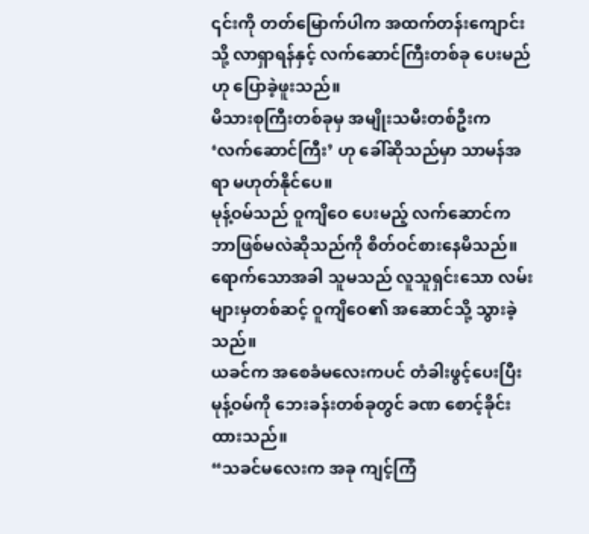၎င်းကို တတ်မြောက်ပါက အထက်တန်းကျောင်းသို့ လာရှာရန်နှင့် လက်ဆောင်ကြီးတစ်ခု ပေးမည်ဟု ပြောခဲ့ဖူးသည်။
မိသားစုကြီးတစ်ခုမှ အမျိုးသမီးတစ်ဦးက ‘လက်ဆောင်ကြီး’ ဟု ခေါ်ဆိုသည်မှာ သာမန်အရာ မဟုတ်နိုင်ပေ။
မုန့်ဝမ်သည် ဝူကျိဝေ ပေးမည့် လက်ဆောင်က ဘာဖြစ်မလဲဆိုသည်ကို စိတ်ဝင်စားနေမိသည်။ ရောက်သောအခါ သူမသည် လူသူရှင်းသော လမ်းများမှတစ်ဆင့် ဝူကျိဝေ၏ အဆောင်သို့ သွားခဲ့သည်။
ယခင်က အစေခံမလေးကပင် တံခါးဖွင့်ပေးပြီး မုန့်ဝမ်ကို ဘေးခန်းတစ်ခုတွင် ခဏ စောင့်ခိုင်းထားသည်။
“သခင်မလေးက အခု ကျင့်ကြံ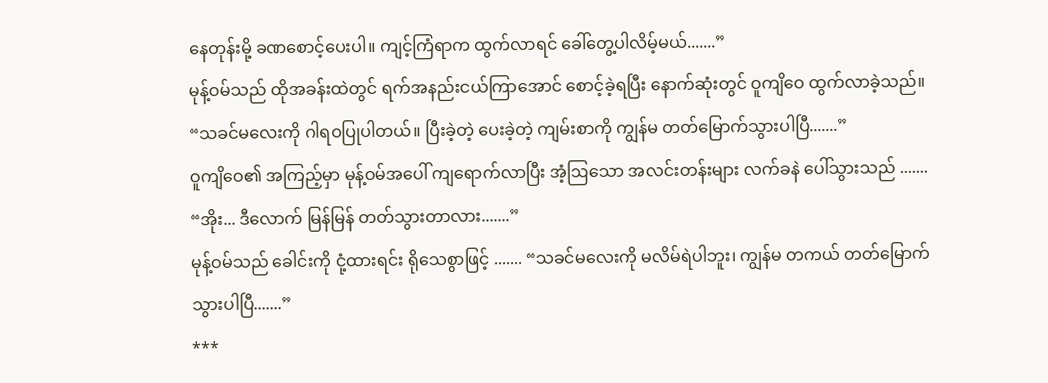နေတုန်းမို့ ခဏစောင့်ပေးပါ။ ကျင့်ကြံရာက ထွက်လာရင် ခေါ်တွေ့ပါလိမ့်မယ်.......”
မုန့်ဝမ်သည် ထိုအခန်းထဲတွင် ရက်အနည်းငယ်ကြာအောင် စောင့်ခဲ့ရပြီး နောက်ဆုံးတွင် ဝူကျိဝေ ထွက်လာခဲ့သည်။
“သခင်မလေးကို ဂါရဝပြုပါတယ်။ ပြီးခဲ့တဲ့ ပေးခဲ့တဲ့ ကျမ်းစာကို ကျွန်မ တတ်မြောက်သွားပါပြီ.......”
ဝူကျိဝေ၏ အကြည့်မှာ မုန့်ဝမ်အပေါ် ကျရောက်လာပြီး အံ့ဩသော အလင်းတန်းများ လက်ခနဲ ပေါ်သွားသည် ....... “အိုး... ဒီလောက် မြန်မြန် တတ်သွားတာလား.......”
မုန့်ဝမ်သည် ခေါင်းကို ငုံ့ထားရင်း ရိုသေစွာဖြင့် ....... “သခင်မလေးကို မလိမ်ရဲပါဘူး၊ ကျွန်မ တကယ် တတ်မြောက်သွားပါပြီ.......”
***